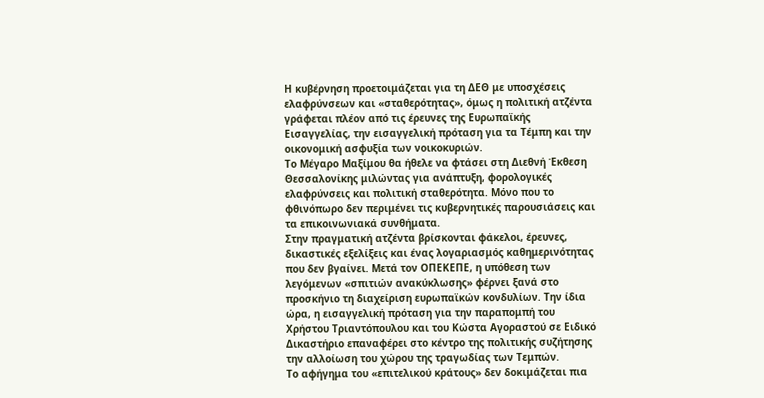Η κυβέρνηση προετοιμάζεται για τη ΔΕΘ με υποσχέσεις ελαφρύνσεων και «σταθερότητας», όμως η πολιτική ατζέντα γράφεται πλέον από τις έρευνες της Ευρωπαϊκής Εισαγγελίας, την εισαγγελική πρόταση για τα Τέμπη και την οικονομική ασφυξία των νοικοκυριών.
Το Μέγαρο Μαξίμου θα ήθελε να φτάσει στη Διεθνή Έκθεση Θεσσαλονίκης μιλώντας για ανάπτυξη, φορολογικές ελαφρύνσεις και πολιτική σταθερότητα. Μόνο που το φθινόπωρο δεν περιμένει τις κυβερνητικές παρουσιάσεις και τα επικοινωνιακά συνθήματα.
Στην πραγματική ατζέντα βρίσκονται φάκελοι, έρευνες, δικαστικές εξελίξεις και ένας λογαριασμός καθημερινότητας που δεν βγαίνει. Μετά τον ΟΠΕΚΕΠΕ, η υπόθεση των λεγόμενων «σπιτιών ανακύκλωσης» φέρνει ξανά στο προσκήνιο τη διαχείριση ευρωπαϊκών κονδυλίων. Την ίδια ώρα, η εισαγγελική πρόταση για την παραπομπή του Χρήστου Τριαντόπουλου και του Κώστα Αγοραστού σε Ειδικό Δικαστήριο επαναφέρει στο κέντρο της πολιτικής συζήτησης την αλλοίωση του χώρου της τραγωδίας των Τεμπών.
Το αφήγημα του «επιτελικού κράτους» δεν δοκιμάζεται πια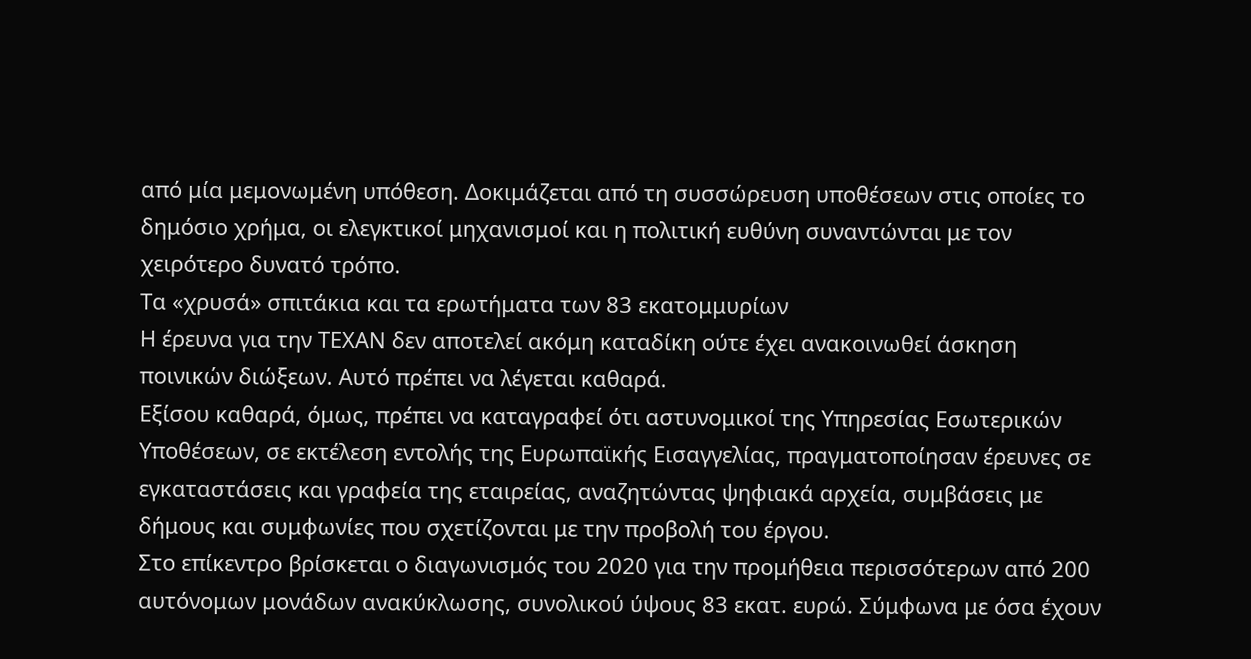από μία μεμονωμένη υπόθεση. Δοκιμάζεται από τη συσσώρευση υποθέσεων στις οποίες το δημόσιο χρήμα, οι ελεγκτικοί μηχανισμοί και η πολιτική ευθύνη συναντώνται με τον χειρότερο δυνατό τρόπο.
Τα «χρυσά» σπιτάκια και τα ερωτήματα των 83 εκατομμυρίων
Η έρευνα για την ΤΕΧΑΝ δεν αποτελεί ακόμη καταδίκη ούτε έχει ανακοινωθεί άσκηση ποινικών διώξεων. Αυτό πρέπει να λέγεται καθαρά.
Εξίσου καθαρά, όμως, πρέπει να καταγραφεί ότι αστυνομικοί της Υπηρεσίας Εσωτερικών Υποθέσεων, σε εκτέλεση εντολής της Ευρωπαϊκής Εισαγγελίας, πραγματοποίησαν έρευνες σε εγκαταστάσεις και γραφεία της εταιρείας, αναζητώντας ψηφιακά αρχεία, συμβάσεις με δήμους και συμφωνίες που σχετίζονται με την προβολή του έργου.
Στο επίκεντρο βρίσκεται ο διαγωνισμός του 2020 για την προμήθεια περισσότερων από 200 αυτόνομων μονάδων ανακύκλωσης, συνολικού ύψους 83 εκατ. ευρώ. Σύμφωνα με όσα έχουν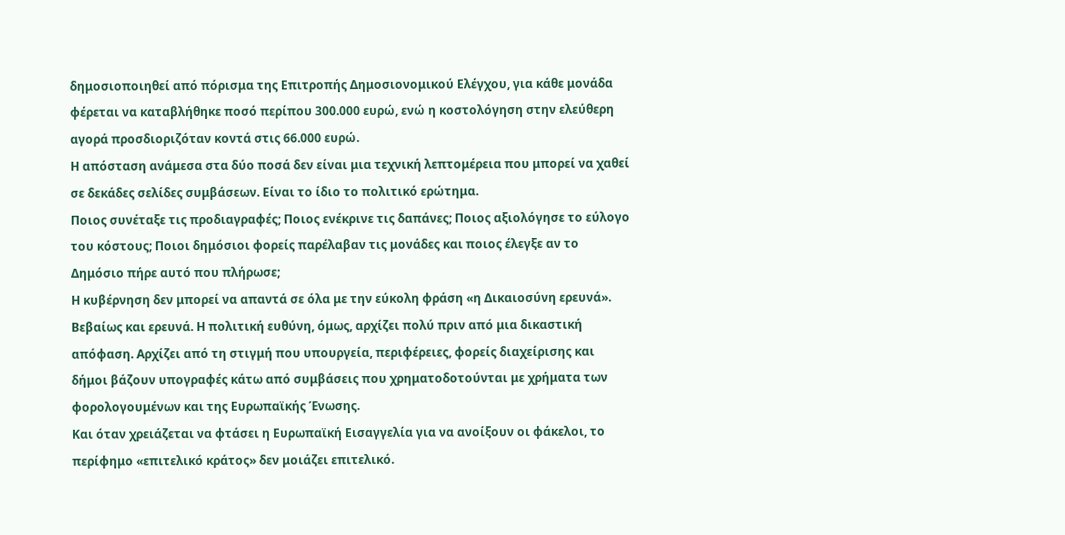δημοσιοποιηθεί από πόρισμα της Επιτροπής Δημοσιονομικού Ελέγχου, για κάθε μονάδα φέρεται να καταβλήθηκε ποσό περίπου 300.000 ευρώ, ενώ η κοστολόγηση στην ελεύθερη αγορά προσδιοριζόταν κοντά στις 66.000 ευρώ.
Η απόσταση ανάμεσα στα δύο ποσά δεν είναι μια τεχνική λεπτομέρεια που μπορεί να χαθεί σε δεκάδες σελίδες συμβάσεων. Είναι το ίδιο το πολιτικό ερώτημα.
Ποιος συνέταξε τις προδιαγραφές; Ποιος ενέκρινε τις δαπάνες; Ποιος αξιολόγησε το εύλογο του κόστους; Ποιοι δημόσιοι φορείς παρέλαβαν τις μονάδες και ποιος έλεγξε αν το Δημόσιο πήρε αυτό που πλήρωσε;
Η κυβέρνηση δεν μπορεί να απαντά σε όλα με την εύκολη φράση «η Δικαιοσύνη ερευνά». Βεβαίως και ερευνά. Η πολιτική ευθύνη, όμως, αρχίζει πολύ πριν από μια δικαστική απόφαση. Αρχίζει από τη στιγμή που υπουργεία, περιφέρειες, φορείς διαχείρισης και δήμοι βάζουν υπογραφές κάτω από συμβάσεις που χρηματοδοτούνται με χρήματα των φορολογουμένων και της Ευρωπαϊκής Ένωσης.
Και όταν χρειάζεται να φτάσει η Ευρωπαϊκή Εισαγγελία για να ανοίξουν οι φάκελοι, το περίφημο «επιτελικό κράτος» δεν μοιάζει επιτελικό.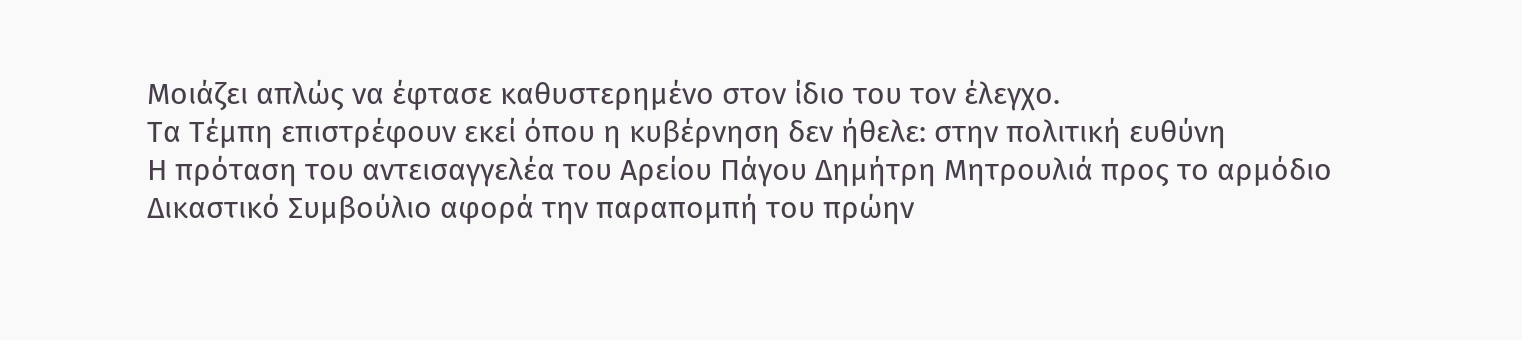Μοιάζει απλώς να έφτασε καθυστερημένο στον ίδιο του τον έλεγχο.
Τα Τέμπη επιστρέφουν εκεί όπου η κυβέρνηση δεν ήθελε: στην πολιτική ευθύνη
Η πρόταση του αντεισαγγελέα του Αρείου Πάγου Δημήτρη Μητρουλιά προς το αρμόδιο Δικαστικό Συμβούλιο αφορά την παραπομπή του πρώην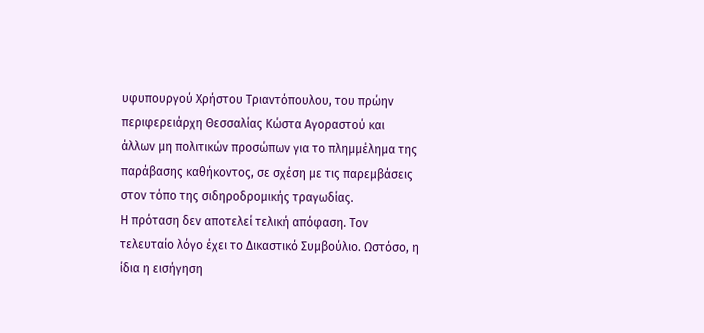υφυπουργού Χρήστου Τριαντόπουλου, του πρώην περιφερειάρχη Θεσσαλίας Κώστα Αγοραστού και άλλων μη πολιτικών προσώπων για το πλημμέλημα της παράβασης καθήκοντος, σε σχέση με τις παρεμβάσεις στον τόπο της σιδηροδρομικής τραγωδίας.
Η πρόταση δεν αποτελεί τελική απόφαση. Τον τελευταίο λόγο έχει το Δικαστικό Συμβούλιο. Ωστόσο, η ίδια η εισήγηση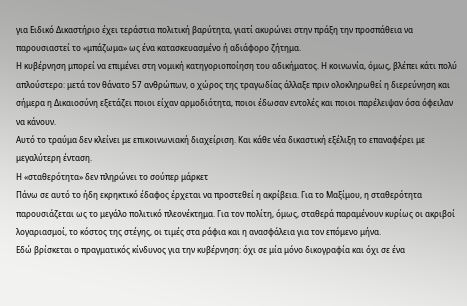για Ειδικό Δικαστήριο έχει τεράστια πολιτική βαρύτητα, γιατί ακυρώνει στην πράξη την προσπάθεια να παρουσιαστεί το «μπάζωμα» ως ένα κατασκευασμένο ή αδιάφορο ζήτημα.
Η κυβέρνηση μπορεί να επιμένει στη νομική κατηγοριοποίηση του αδικήματος. Η κοινωνία, όμως, βλέπει κάτι πολύ απλούστερο: μετά τον θάνατο 57 ανθρώπων, ο χώρος της τραγωδίας άλλαξε πριν ολοκληρωθεί η διερεύνηση και σήμερα η Δικαιοσύνη εξετάζει ποιοι είχαν αρμοδιότητα, ποιοι έδωσαν εντολές και ποιοι παρέλειψαν όσα όφειλαν να κάνουν.
Αυτό το τραύμα δεν κλείνει με επικοινωνιακή διαχείριση. Και κάθε νέα δικαστική εξέλιξη το επαναφέρει με μεγαλύτερη ένταση.
Η «σταθερότητα» δεν πληρώνει το σούπερ μάρκετ
Πάνω σε αυτό το ήδη εκρηκτικό έδαφος έρχεται να προστεθεί η ακρίβεια. Για το Μαξίμου, η σταθερότητα παρουσιάζεται ως το μεγάλο πολιτικό πλεονέκτημα. Για τον πολίτη, όμως, σταθερά παραμένουν κυρίως οι ακριβοί λογαριασμοί, το κόστος της στέγης, οι τιμές στα ράφια και η ανασφάλεια για τον επόμενο μήνα.
Εδώ βρίσκεται ο πραγματικός κίνδυνος για την κυβέρνηση: όχι σε μία μόνο δικογραφία και όχι σε ένα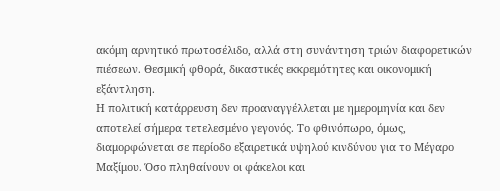ακόμη αρνητικό πρωτοσέλιδο, αλλά στη συνάντηση τριών διαφορετικών πιέσεων. Θεσμική φθορά, δικαστικές εκκρεμότητες και οικονομική εξάντληση.
Η πολιτική κατάρρευση δεν προαναγγέλλεται με ημερομηνία και δεν αποτελεί σήμερα τετελεσμένο γεγονός. Το φθινόπωρο, όμως, διαμορφώνεται σε περίοδο εξαιρετικά υψηλού κινδύνου για το Μέγαρο Μαξίμου. Όσο πληθαίνουν οι φάκελοι και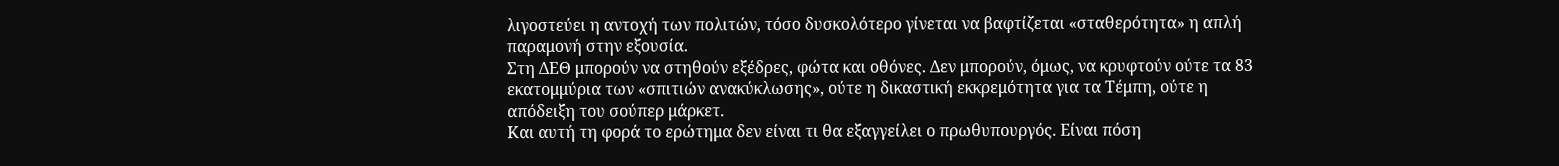λιγοστεύει η αντοχή των πολιτών, τόσο δυσκολότερο γίνεται να βαφτίζεται «σταθερότητα» η απλή παραμονή στην εξουσία.
Στη ΔΕΘ μπορούν να στηθούν εξέδρες, φώτα και οθόνες. Δεν μπορούν, όμως, να κρυφτούν ούτε τα 83 εκατομμύρια των «σπιτιών ανακύκλωσης», ούτε η δικαστική εκκρεμότητα για τα Τέμπη, ούτε η απόδειξη του σούπερ μάρκετ.
Και αυτή τη φορά το ερώτημα δεν είναι τι θα εξαγγείλει ο πρωθυπουργός. Είναι πόση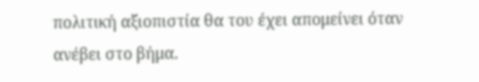πολιτική αξιοπιστία θα του έχει απομείνει όταν ανέβει στο βήμα.